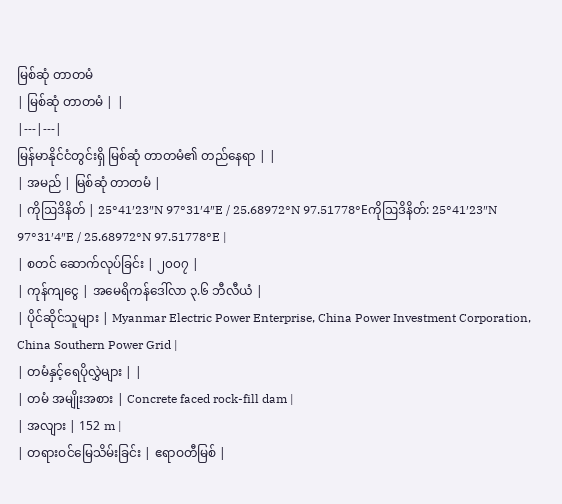မြစ်ဆုံ တာတမံ
| မြစ်ဆုံ တာတမံ | |
|---|---|
မြန်မာနိုင်ငံတွင်းရှိ မြစ်ဆုံ တာတမံ၏ တည်နေရာ | |
| အမည် | မြစ်ဆုံ တာတမံ |
| ကိုဩဒိနိတ် | 25°41′23″N 97°31′4″E / 25.68972°N 97.51778°Eကိုဩဒိနိတ်: 25°41′23″N 97°31′4″E / 25.68972°N 97.51778°E |
| စတင် ဆောက်လုပ်ခြင်း | ၂၀၀၇ |
| ကုန်ကျငွေ | အမေရိကန်ဒေါ်လာ ၃.၆ ဘီလီယံ |
| ပိုင်ဆိုင်သူများ | Myanmar Electric Power Enterprise, China Power Investment Corporation, China Southern Power Grid |
| တမံနှင့်ရေပိုလွှဲများ | |
| တမံ အမျိုးအစား | Concrete faced rock-fill dam |
| အလျား | 152 m |
| တရားဝင်မြေသိမ်းခြင်း | ဧရာဝတီမြစ် |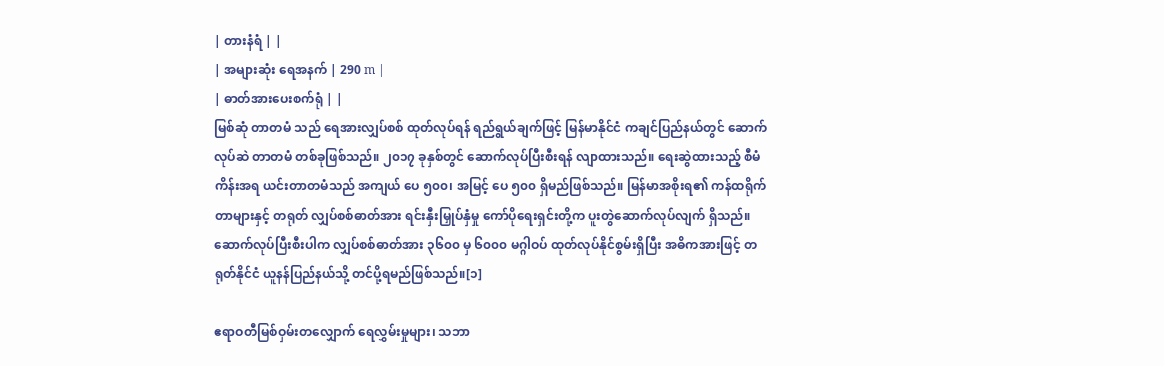| တားနံရံ | |
| အများဆုံး ရေအနက် | 290 m |
| ဓာတ်အားပေးစက်ရုံ | |
မြစ်ဆုံ တာတမံ သည် ရေအားလျှပ်စစ် ထုတ်လုပ်ရန် ရည်ရွယ်ချက်ဖြင့် မြန်မာနိုင်ငံ ကချင်ပြည်နယ်တွင် ဆောက်လုပ်ဆဲ တာတမံ တစ်ခုဖြစ်သည်။ ၂၀၁၇ ခုနှစ်တွင် ဆောက်လုပ်ပြီးစီးရန် လျာထားသည်။ ရေးဆွဲထားသည့် စီမံကိန်းအရ ယင်းတာတမံသည် အကျယ် ပေ ၅၀၀၊ အမြင့် ပေ ၅၀၀ ရှိမည်ဖြစ်သည်။ မြန်မာအစိုးရ၏ ကန်ထရိုက်တာများနှင့် တရုတ် လျှပ်စစ်ဓာတ်အား ရင်းနှီးမြှုပ်နှံမှု ကော်ပိုရေးရှင်းတို့က ပူးတွဲဆောက်လုပ်လျက် ရှိသည်။ ဆောက်လုပ်ပြီးစီးပါက လျှပ်စစ်ဓာတ်အား ၃၆၀၀ မှ ၆၀၀၀ မဂ္ဂါဝပ် ထုတ်လုပ်နိုင်စွမ်းရှိပြီး အဓိကအားဖြင့် တရုတ်နိုင်ငံ ယူနန်ပြည်နယ်သို့ တင်ပို့ရမည်ဖြစ်သည်။[၁]

ဧရာဝတီမြစ်ဝှမ်းတလျှောက် ရေလွှမ်းမှုများ၊ သဘာ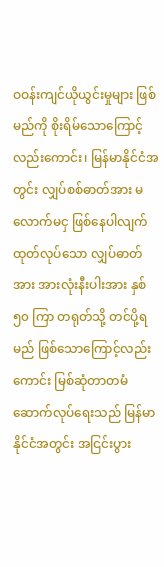ဝဝန်းကျင်ယိုယွင်းမှုများ ဖြစ်မည်ကို စိုးရိမ်သောကြောင့်လည်းကောင်း၊ မြန်မာနိုင်ငံအတွင်း လျှပ်စစ်ဓာတ်အား မလောက်မငှ ဖြစ်နေပါလျက် ထုတ်လုပ်သော လျှပ်ဓာတ်အား အားလုံးနီးပါးအား နှစ် ၅၀ ကြာ တရုတ်သို့ တင်ပို့ရမည် ဖြစ်သောကြောင့်လည်းကောင်း မြစ်ဆုံတာတမံ ဆောက်လုပ်ရေးသည် မြန်မာနိုင်ငံအတွင်း အငြင်းပွား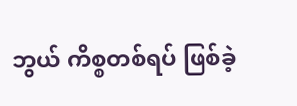ဘွယ် ကိစ္စတစ်ရပ် ဖြစ်ခဲ့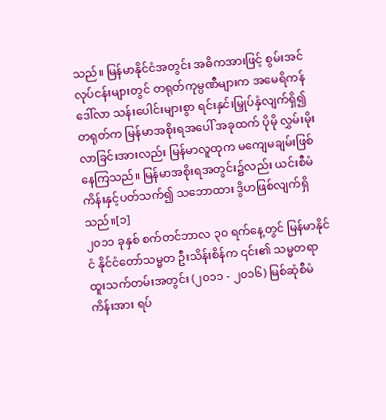သည်။ မြန်မာနိုင်ငံအတွင်း အဓိကအားဖြင့် စွမ်းအင်လုပ်ငန်းများတွင် တရုတ်ကုမ္ပဏီများက အမေရိကန် ဒေါ်လာ သန်းပေါင်းများစွာ ရင်းနှင်းမြှုပ်နှံလျက်ရှိ၍ တရုတ်က မြန်မာအစိုးရအပေါ် အခုထက် ပိုမို လွှမ်းမိုးလာခြင်းအားလည်း မြန်မာလူထုက မကျေမချမ်းဖြစ်နေကြသည်။ မြန်မာအစိုးရအတွင်း၌လည်း ယင်းစီမံကိန်းနှင့်ပတ်သက်၍ သဘောထား ဒွိဟဖြစ်လျက်ရှိသည်။[၁]
၂၀၁၁ ခုနှစ် စက်တင်ဘာလ ၃၀ ရက်နေ့တွင် မြန်မာနိုင်ငံ နိုင်ငံတော်သမ္မတ ဦးသိန်းစိန်က ၎င်း၏ သမ္မတရာထူးသက်တမ်းအတွင်း (၂၀၁၁ - ၂၀၁၆) မြစ်ဆုံစီမံကိန်းအား ရပ်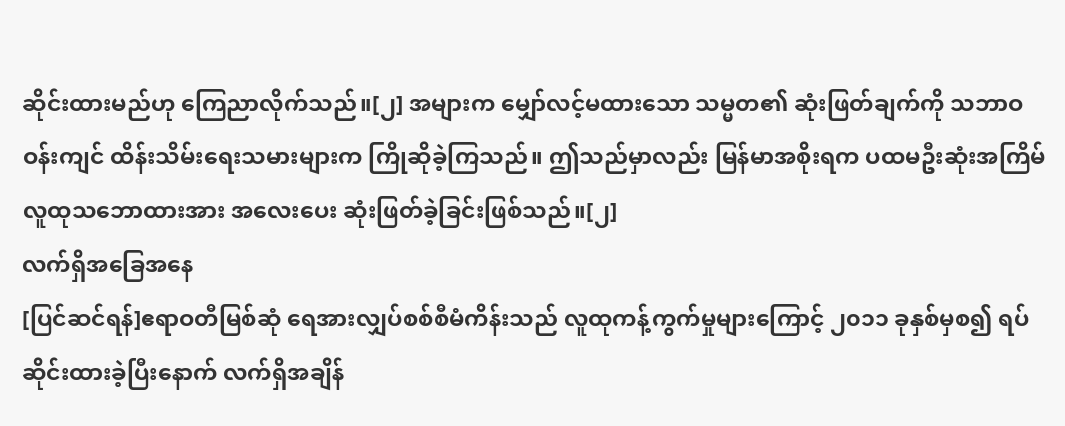ဆိုင်းထားမည်ဟု ကြေညာလိုက်သည်။[၂] အများက မျှော်လင့်မထားသော သမ္မတ၏ ဆုံးဖြတ်ချက်ကို သဘာဝ ဝန်းကျင် ထိန်းသိမ်းရေးသမားများက ကြိုဆိုခဲ့ကြသည်။ ဤသည်မှာလည်း မြန်မာအစိုးရက ပထမဦးဆုံးအကြိမ် လူထုသဘောထားအား အလေးပေး ဆုံးဖြတ်ခဲ့ခြင်းဖြစ်သည်။[၂]
လက်ရှိအခြေအနေ
[ပြင်ဆင်ရန်]ဧရာဝတီမြစ်ဆုံ ရေအားလျှပ်စစ်စီမံကိန်းသည် လူထုကန့်ကွက်မှုများကြောင့် ၂၀၁၁ ခုနှစ်မှစ၍ ရပ်ဆိုင်းထားခဲ့ပြီးနောက် လက်ရှိအချိန်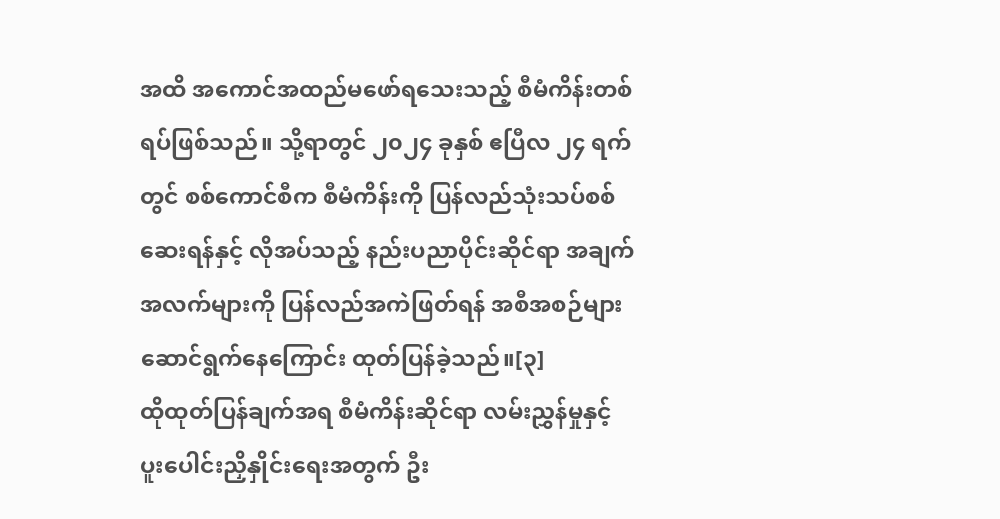အထိ အကောင်အထည်မဖော်ရသေးသည့် စီမံကိန်းတစ်ရပ်ဖြစ်သည်။ သို့ရာတွင် ၂၀၂၄ ခုနှစ် ဧပြီလ ၂၄ ရက်တွင် စစ်ကောင်စီက စီမံကိန်းကို ပြန်လည်သုံးသပ်စစ်ဆေးရန်နှင့် လိုအပ်သည့် နည်းပညာပိုင်းဆိုင်ရာ အချက်အလက်များကို ပြန်လည်အကဲဖြတ်ရန် အစီအစဉ်များ ဆောင်ရွက်နေကြောင်း ထုတ်ပြန်ခဲ့သည်။[၃]
ထိုထုတ်ပြန်ချက်အရ စီမံကိန်းဆိုင်ရာ လမ်းညွှန်မှုနှင့် ပူးပေါင်းညှိနှိုင်းရေးအတွက် ဦး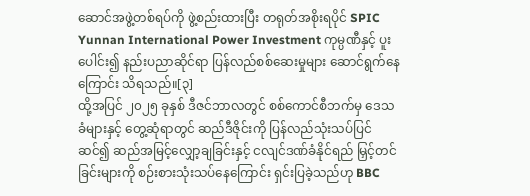ဆောင်အဖွဲ့တစ်ရပ်ကို ဖွဲ့စည်းထားပြီး တရုတ်အစိုးရပိုင် SPIC Yunnan International Power Investment ကုမ္ပဏီနှင့် ပူးပေါင်း၍ နည်းပညာဆိုင်ရာ ပြန်လည်စစ်ဆေးမှုများ ဆောင်ရွက်နေကြောင်း သိရသည်။[၃]
ထို့အပြင် ၂၀၂၅ ခုနှစ် ဒီဇင်ဘာလတွင် စစ်ကောင်စီဘက်မှ ဒေသခံများနှင့် တွေ့ဆုံရာတွင် ဆည်ဒီဇိုင်းကို ပြန်လည်သုံးသပ်ပြင်ဆင်၍ ဆည်အမြင့်လျှော့ချခြင်းနှင့် ငလျင်ဒဏ်ခံနိုင်ရည် မြှင့်တင်ခြင်းများကို စဉ်းစားသုံးသပ်နေကြောင်း ရှင်းပြခဲ့သည်ဟု BBC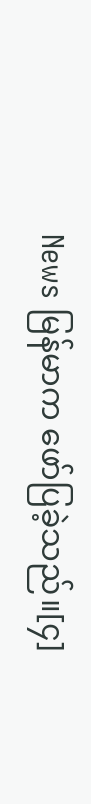News မြန်မာက ဖော်ပြခဲ့သည်။[၄]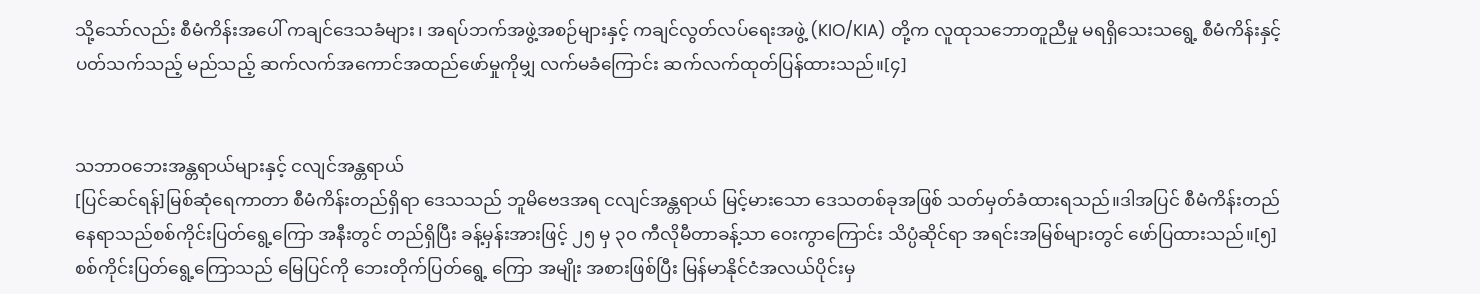သို့သော်လည်း စီမံကိန်းအပေါ် ကချင်ဒေသခံများ၊ အရပ်ဘက်အဖွဲ့အစဉ်များနှင့် ကချင်လွတ်လပ်ရေးအဖွဲ့ (KIO/KIA) တို့က လူထုသဘောတူညီမှု မရရှိသေးသရွေ့ စီမံကိန်းနှင့်ပတ်သက်သည့် မည်သည့် ဆက်လက်အကောင်အထည်ဖော်မှုကိုမျှ လက်မခံကြောင်း ဆက်လက်ထုတ်ပြန်ထားသည်။[၄]


သဘာဝဘေးအန္တရာယ်များနှင့် ငလျင်အန္တရာယ်
[ပြင်ဆင်ရန်]မြစ်ဆုံရေကာတာ စီမံကိန်းတည်ရှိရာ ဒေသသည် ဘူမိဗေဒအရ ငလျင်အန္တရာယ် မြင့်မားသော ဒေသတစ်ခုအဖြစ် သတ်မှတ်ခံထားရသည်။ဒါအပြင် စီမံကိန်းတည်နေရာသည်စစ်ကိုင်းပြတ်ရွေ့ကြော အနီးတွင် တည်ရှိပြီး ခန့်မှန်းအားဖြင့် ၂၅ မှ ၃၀ ကီလိုမီတာခန့်သာ ဝေးကွာကြောင်း သိပ္ပံဆိုင်ရာ အရင်းအမြစ်များတွင် ဖော်ပြထားသည်။[၅]
စစ်ကိုင်းပြတ်ရွေ့ကြောသည် မြေပြင်ကို ဘေးတိုက်ပြတ်ရွေ့ ကြော အမျိုး အစားဖြစ်ပြီး မြန်မာနိုင်ငံအလယ်ပိုင်းမှ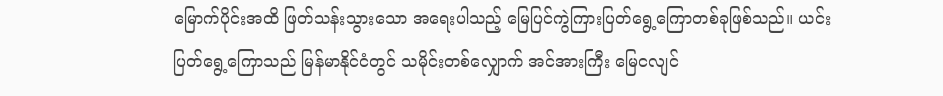မြောက်ပိုင်းအထိ ဖြတ်သန်းသွားသော အရေးပါသည့် မြေပြင်ကွဲကြားပြတ်ရွေ့ကြောတစ်ခုဖြစ်သည်။ ယင်း ပြတ်ရွေ့ကြောသည် မြန်မာနိုင်ငံတွင် သမိုင်းတစ်လျှောက် အင်အားကြီး မြေငလျင်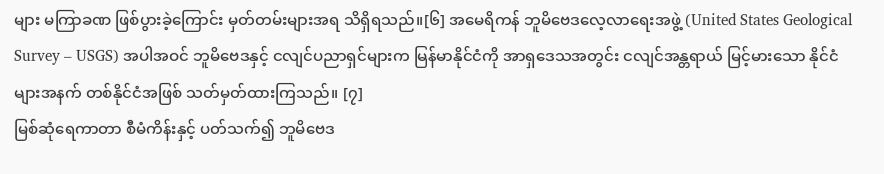များ မကြာခဏ ဖြစ်ပွားခဲ့ကြောင်း မှတ်တမ်းများအရ သိရှိရသည်။[၆] အမေရိကန် ဘူမိဗေဒလေ့လာရေးအဖွဲ့ (United States Geological Survey – USGS) အပါအဝင် ဘူမိဗေဒနှင့် ငလျင်ပညာရှင်များက မြန်မာနိုင်ငံကို အာရှဒေသအတွင်း ငလျင်အန္တရာယ် မြင့်မားသော နိုင်ငံများအနက် တစ်နိုင်ငံအဖြစ် သတ်မှတ်ထားကြသည်။ [၇]
မြစ်ဆုံရေကာတာ စီမံကိန်းနှင့် ပတ်သက်၍ ဘူမိဗေဒ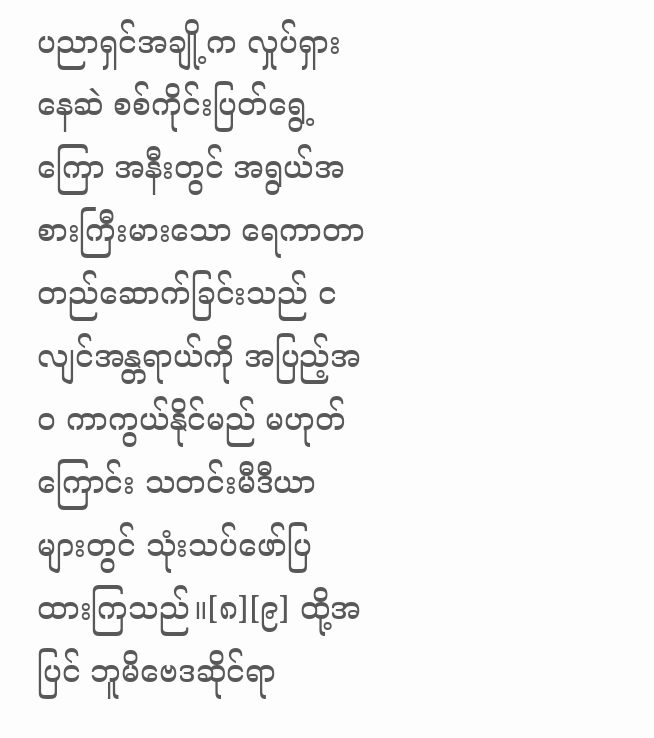ပညာရှင်အချို့က လှုပ်ရှားနေဆဲ စစ်ကိုင်းပြတ်ရွေ့ကြော အနီးတွင် အရွယ်အစားကြီးမားသော ရေကာတာတည်ဆောက်ခြင်းသည် ငလျင်အန္တရာယ်ကို အပြည့်အဝ ကာကွယ်နိုင်မည် မဟုတ်ကြောင်း သတင်းမီဒီယာများတွင် သုံးသပ်ဖော်ပြထားကြသည်။[၈][၉] ထို့အပြင် ဘူမိဗေဒဆိုင်ရာ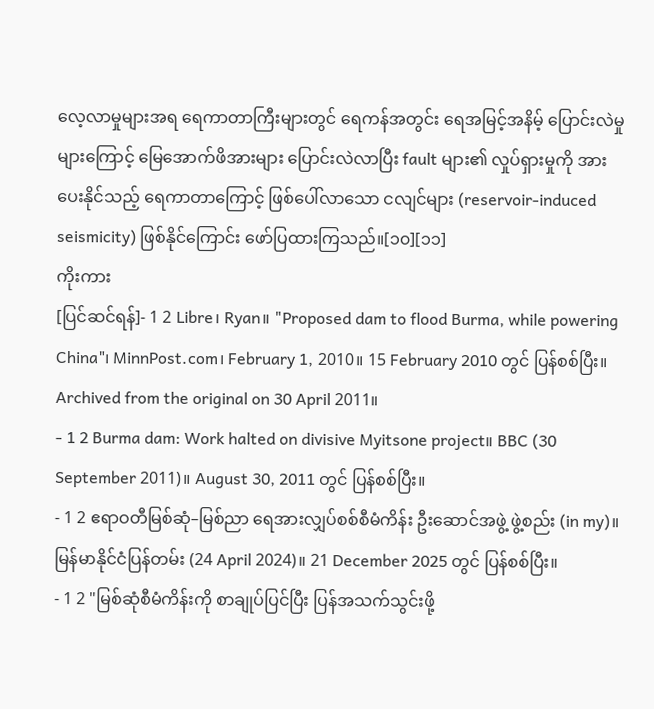လေ့လာမှုများအရ ရေကာတာကြီးများတွင် ရေကန်အတွင်း ရေအမြင့်အနိမ့် ပြောင်းလဲမှုများကြောင့် မြေအောက်ဖိအားများ ပြောင်းလဲလာပြီး fault များ၏ လှုပ်ရှားမှုကို အားပေးနိုင်သည့် ရေကာတာကြောင့် ဖြစ်ပေါ်လာသော ငလျင်များ (reservoir-induced seismicity) ဖြစ်နိုင်ကြောင်း ဖော်ပြထားကြသည်။[၁၀][၁၁]
ကိုးကား
[ပြင်ဆင်ရန်]- 1 2 Libre၊ Ryan။ "Proposed dam to flood Burma, while powering China"၊ MinnPost.com၊ February 1, 2010။ 15 February 2010 တွင် ပြန်စစ်ပြီး။ Archived from the original on 30 April 2011။
- 1 2 Burma dam: Work halted on divisive Myitsone project။ BBC (30 September 2011)။ August 30, 2011 တွင် ပြန်စစ်ပြီး။
- 1 2 ဧရာဝတီမြစ်ဆုံ–မြစ်ညာ ရေအားလျှပ်စစ်စီမံကိန်း ဦးဆောင်အဖွဲ့ ဖွဲ့စည်း (in my)။ မြန်မာနိုင်ငံပြန်တမ်း (24 April 2024)။ 21 December 2025 တွင် ပြန်စစ်ပြီး။
- 1 2 "မြစ်ဆုံစီမံကိန်းကို စာချုပ်ပြင်ပြီး ပြန်အသက်သွင်းဖို့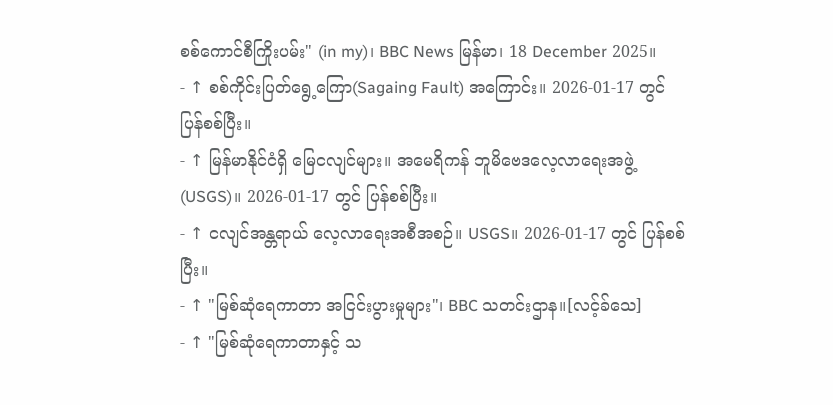စစ်ကောင်စီကြိုးပမ်း" (in my)၊ BBC News မြန်မာ၊ 18 December 2025။
- ↑ စစ်ကိုင်းပြတ်ရွေ့ကြော(Sagaing Fault) အကြောင်း။ 2026-01-17 တွင် ပြန်စစ်ပြီး။
- ↑ မြန်မာနိုင်ငံရှိ မြေငလျင်များ။ အမေရိကန် ဘူမိဗေဒလေ့လာရေးအဖွဲ့ (USGS)။ 2026-01-17 တွင် ပြန်စစ်ပြီး။
- ↑ ငလျင်အန္တရာယ် လေ့လာရေးအစီအစဉ်။ USGS။ 2026-01-17 တွင် ပြန်စစ်ပြီး။
- ↑ "မြစ်ဆုံရေကာတာ အငြင်းပွားမှုများ"၊ BBC သတင်းဌာန။[လင့်ခ်သေ]
- ↑ "မြစ်ဆုံရေကာတာနှင့် သ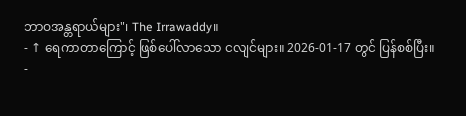ဘာဝအန္တရာယ်များ"၊ The Irrawaddy။
- ↑ ရေကာတာကြောင့် ဖြစ်ပေါ်လာသော ငလျင်များ။ 2026-01-17 တွင် ပြန်စစ်ပြီး။
-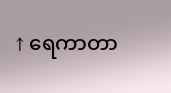↑ ရေကာတာ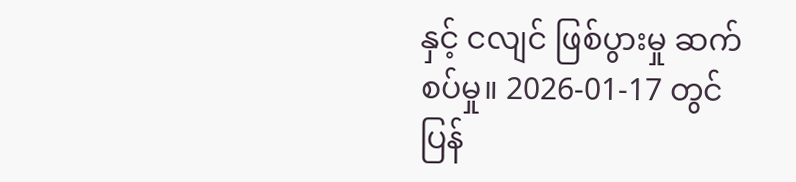နှင့် ငလျင် ဖြစ်ပွားမှု ဆက်စပ်မှု။ 2026-01-17 တွင် ပြန်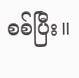စစ်ပြီး။